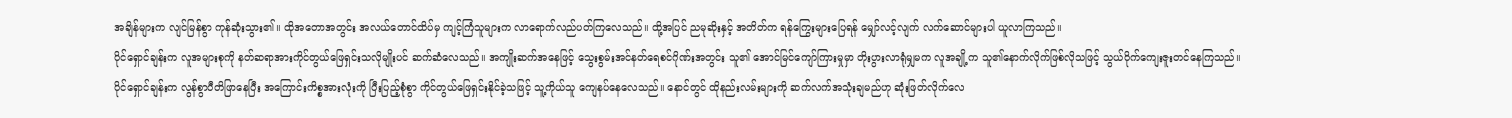အချိန်များက လျင်မြန်စွာ ကုန်ဆုံးသွား၏။ ထိုအတောအတွင်း အလယ်တောင်ထိပ်မှ ကျင့်ကြံသူများက လာရောက်လည်ပတ်ကြလေသည်။ ထို့အပြင် ညမုဆိုးနှင့် အတိတ်က ရန်ကြွေးများပြေရန် မျှော်လင့်လျက် လက်ဆောင်များပါ ယူလာကြသည်။
ပိုင်ရှောင်ချန်းက လူအများစုကို နတ်ဆရာအားကိုင်တွယ်ဖြေရှင်းသလိုမျိုးပင် ဆက်ဆံလေသည်။ အကျိုးဆက်အနေဖြင့် သွေးစွမ်းအင်နတ်ရေစင်ဂိုဏ်းအတွင်း သူ၏ အောင်မြင်ကျော်ကြားမှုမှာ တိုးပွားလာရုံမျှမက လူအချို့က သူ၏နောက်လိုက်ဖြစ်လိုသဖြင့် သွယ်ဝိုက်ကျေးဇူးတင်နေကြသည်။
ပိုင်ရှောင်ချန်းက လွန်စွာပီတိဖြာနေပြီး အကြောင်းကိစ္စအားလုံးကို ပြီးပြည့်စုံစွာ ကိုင်တွယ်ဖြေရှင်းနိုင်ခဲ့သဖြင့် သူ့ကိုယ်သူ ကျေနပ်နေလေသည်။ နောင်တွင် ထိုနည်းလမ်းများကို ဆက်လက်အသုံးချမည်ဟု ဆုံးဖြတ်လိုက်လေ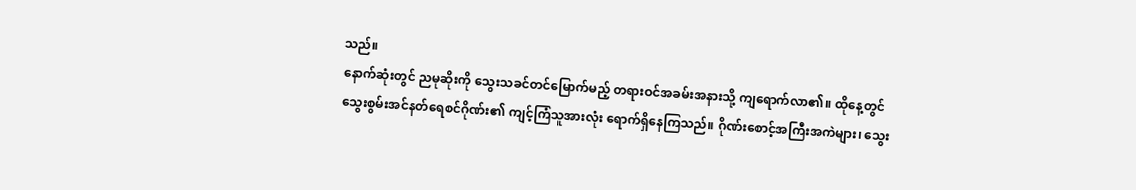သည်။
နောက်ဆုံးတွင် ညမုဆိုးကို သွေးသခင်တင်မြောက်မည့် တရားဝင်အခမ်းအနားသို့ ကျရောက်လာ၏။ ထိုနေ့တွင် သွေးစွမ်းအင်နတ်ရေစင်ဂိုဏ်း၏ ကျင့်ကြံသူအားလုံး ရောက်ရှိနေကြသည်။ ဂိုဏ်းစောင့်အကြီးအကဲများ၊ သွေး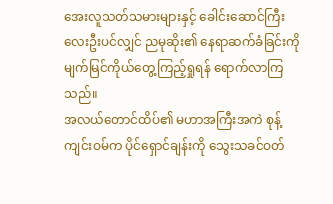အေးလူသတ်သမားများနှင့် ခေါင်းဆောင်ကြီး လေးဦးပင်လျှင် ညမုဆိုး၏ နေရာဆက်ခံခြင်းကို မျက်မြင်ကိုယ်တွေ့ကြည့်ရှုရန် ရောက်လာကြသည်။
အလယ်တောင်ထိပ်၏ မဟာအကြီးအကဲ စုန့်ကျင်းဝမ်က ပိုင်ရှောင်ချန်းကို သွေးသခင်ဝတ်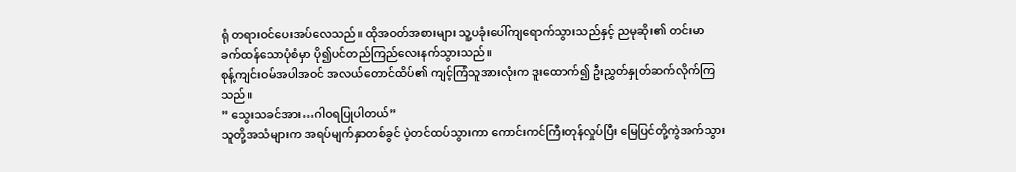ရုံ တရားဝင်ပေးအပ်လေသည်။ ထိုအဝတ်အစားများ သူ့ပခုံးပေါ်ကျရောက်သွားသည်နှင့် ညမုဆိုး၏ တင်းမာခက်ထန်သောပုံစံမှာ ပို၍ပင်တည်ကြည်လေးနက်သွားသည်။
စုန့်ကျင်းဝမ်အပါအဝင် အလယ်တောင်ထိပ်၏ ကျင့်ကြံသူအားလုံးက ဒူးထောက်၍ ဦးညွှတ်နှုတ်ဆက်လိုက်ကြသည်။
” သွေးသခင်အား…ဂါဝရပြုပါတယ်”
သူတို့အသံများက အရပ်မျက်နှာတစ်ခွင် ပဲ့တင်ထပ်သွားကာ ကောင်းကင်ကြီးတုန်လှုပ်ပြီး မြေပြင်တို့ကွဲအက်သွား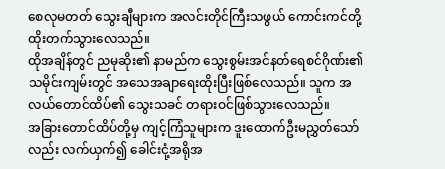စေလုမတတ် သွေးချီများက အလင်းတိုင်ကြီးသဖွယ် ကောင်းကင်တို့ ထိုးတက်သွားလေသည်။
ထိုအချိန်တွင် ညမုဆိုး၏ နာမည်က သွေးစွမ်းအင်နတ်ရေစင်ဂိုဏ်း၏ သမိုင်းကျမ်းတွင် အသေအချာရေးထိုးပြီးဖြစ်လေသည်။ သူက အလယ်တောင်ထိပ်၏ သွေးသခင် တရားဝင်ဖြစ်သွားလေသည်။
အခြားတောင်ထိပ်တို့မှ ကျင့်ကြံသူများက ဒူးထောက်ဦးမညွှတ်သော်လည်း လက်ယှက်၍ ခေါင်းငုံ့အရိုအ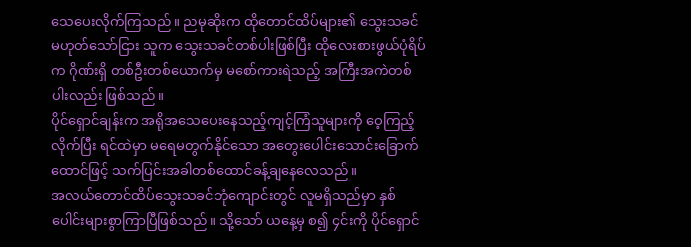သေပေးလိုက်ကြသည်။ ညမုဆိုးက ထိုတောင်ထိပ်များ၏ သွေးသခင်မဟုတ်သော်ငြား သူက သွေးသခင်တစ်ပါးဖြစ်ပြီး ထိုလေးစားဖွယ်ပုံရိပ်က ဂိုဏ်းရှိ တစ်ဦးတစ်ယောက်မှ မစော်ကားရဲသည့် အကြီးအကဲတစ်ပါးလည်း ဖြစ်သည်။
ပိုင်ရှောင်ချန်းက အရိုအသေပေးနေသည့်ကျင့်ကြံသူများကို ဝေ့ကြည့်လိုက်ပြီး ရင်ထဲမှာ မရေမတွက်နိုင်သော အတွေးပေါင်းသောင်းခြောက်ထောင်ဖြင့် သက်ပြင်းအခါတစ်ထောင်ခန့်ချနေလေသည်။
အလယ်တောင်ထိပ်သွေးသခင်ဘုံကျောင်းတွင် လူမရှိသည်မှာ နှစ်ပေါင်းများစွာကြာပြီဖြစ်သည်။ သို့သော် ယနေ့မှ စ၍ ၄င်းကို ပိုင်ရှောင်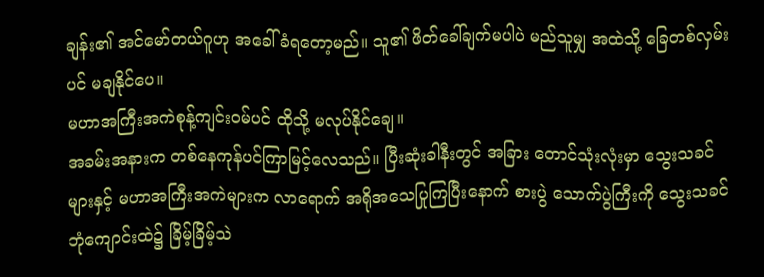ချန်း၏ အင်မော်တယ်ဂူဟု အခေါ်ခံရတော့မည်။ သူ၏ ဖိတ်ခေါ်ချက်မပါပဲ မည်သူမျှ အထဲသို့ ခြေတစ်လှမ်းပင် မချနိုင်ပေ။
မဟာအကြီးအကဲစုန့်ကျင်းဝမ်ပင် ထိုသို့ မလုပ်နိုင်ချေ။
အခမ်းအနားက တစ်နေကုန်ပင်ကြာမြင့်လေသည်။ ပြီးဆုံးခါနီးတွင် အခြား တောင်သုံးလုံးမှာ သွေးသခင်များနှင့် မဟာအကြီးအကဲများက လာရောက် အရိုအသေပြုကြပြီးနောက် စားပွဲ သောက်ပွဲကြီးကို သွေးသခင်ဘုံကျောင်းထဲ၌ ခြိမ့်ခြိမ့်သဲ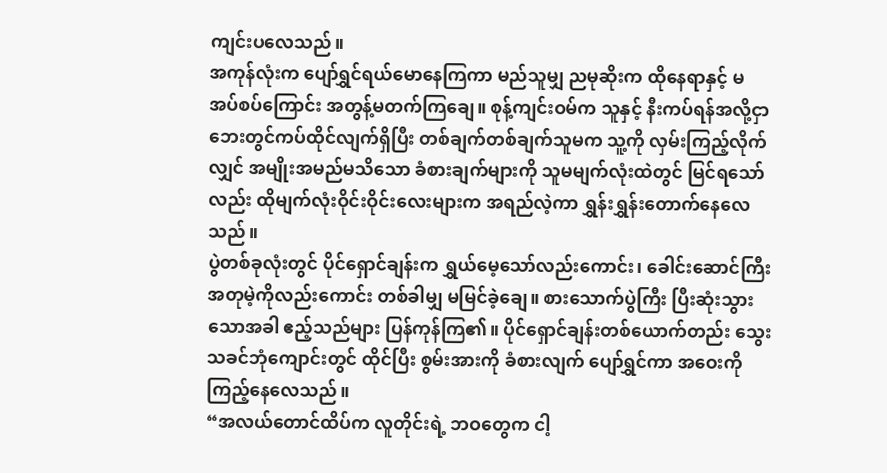ကျင်းပလေသည်။
အကုန်လုံးက ပျော်ရွှင်ရယ်မောနေကြကာ မည်သူမျှ ညမုဆိုးက ထိုနေရာနှင့် မအပ်စပ်ကြောင်း အတွန့်မတက်ကြချေ။ စုန့်ကျင်းဝမ်က သူနှင့် နီးကပ်ရန်အလို့ငှာ ဘေးတွင်ကပ်ထိုင်လျက်ရှိပြီး တစ်ချက်တစ်ချက်သူမက သူ့ကို လှမ်းကြည့်လိုက်လျှင် အမျိုးအမည်မသိသော ခံစားချက်များကို သူမမျက်လုံးထဲတွင် မြင်ရသော်လည်း ထိုမျက်လုံးဝိုင်းဝိုင်းလေးများက အရည်လဲ့ကာ ရွှန်းရွှန်းတောက်နေလေသည်။
ပွဲတစ်ခုလုံးတွင် ပိုင်ရှောင်ချန်းက ရွှယ်မေ့သော်လည်းကောင်း၊ ခေါင်းဆောင်ကြီး အတုမဲ့ကိုလည်းကောင်း တစ်ခါမျှ မမြင်ခဲ့ချေ။ စားသောက်ပွဲကြီး ပြီးဆုံးသွားသောအခါ ဧည့်သည်များ ပြန်ကုန်ကြ၏။ ပိုင်ရှောင်ချန်းတစ်ယောက်တည်း သွေးသခင်ဘုံကျောင်းတွင် ထိုင်ပြီး စွမ်းအားကို ခံစားလျက် ပျော်ရွှင်ကာ အဝေးကို ကြည့်နေလေသည်။
“အလယ်တောင်ထိပ်က လူတိုင်းရဲ့ ဘဝတွေက ငါ့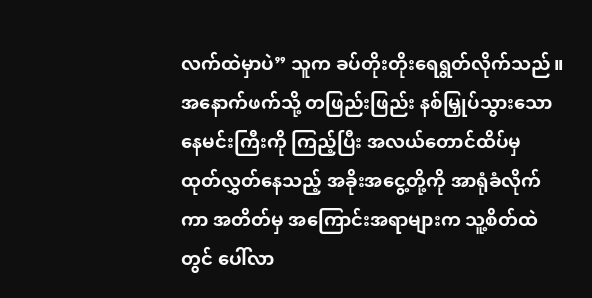လက်ထဲမှာပဲ” သူက ခပ်တိုးတိုးရေရွတ်လိုက်သည်။ အနောက်ဖက်သို့ တဖြည်းဖြည်း နစ်မြှုပ်သွားသော နေမင်းကြီးကို ကြည့်ပြီး အလယ်တောင်ထိပ်မှ ထုတ်လွှတ်နေသည့် အခိုးအငွေ့တို့ကို အာရုံခံလိုက်ကာ အတိတ်မှ အကြောင်းအရာများက သူ့စိတ်ထဲတွင် ပေါ်လာ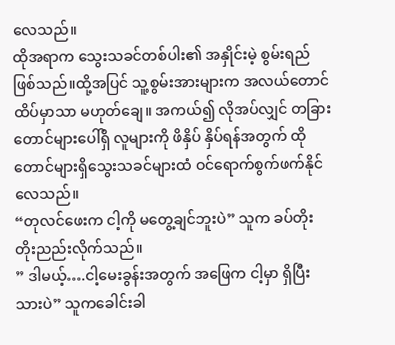လေသည်။
ထိုအရာက သွေးသခင်တစ်ပါး၏ အနှိုင်းမဲ့ စွမ်းရည်ဖြစ်သည်။ထို့အပြင် သူ့စွမ်းအားများက အလယ်တောင်ထိပ်မှာသာ မဟုတ်ချေ။ အကယ်၍ လိုအပ်လျှင် တခြားတောင်များပေါ်ရှိ လူများကို ဖိနှိပ် နှိပ်ရန်အတွက် ထိုတောင်များရှိသွေးသခင်များထံ ဝင်ရောက်စွက်ဖက်နိုင်လေသည်။
“တုလင်ဖေးက ငါ့ကို မတွေ့ချင်ဘူးပဲ” သူက ခပ်တိုးတိုးညည်းလိုက်သည်။
” ဒါမယ့်….ငါ့မေးခွန်းအတွက် အဖြေက ငါ့မှာ ရှိပြီးသားပဲ” သူကခေါင်းခါ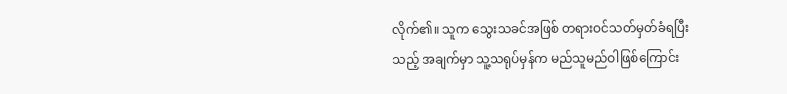လိုက်၏။ သူက သွေးသခင်အဖြစ် တရားဝင်သတ်မှတ်ခံရပြီးသည့် အချက်မှာ သူ့သရုပ်မှန်က မည်သူမည်ဝါဖြစ်ကြောင်း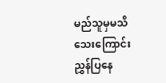မည်သူမှမသိသေးကြောင်း ညွှန်ပြနေ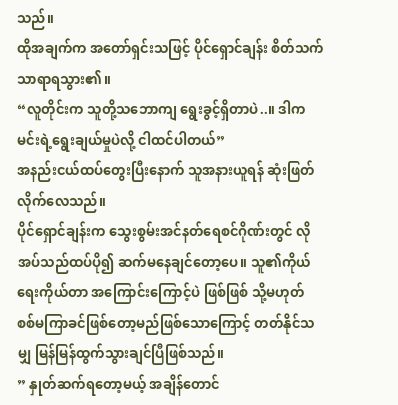သည်။
ထိုအချက်က အတော်ရှင်းသဖြင့် ပိုင်ရှောင်ချန်း စိတ်သက်သာရာရသွား၏။
“လူတိုင်းက သူတို့သဘောကျ ရွေးခွင့်ရှိတာပဲ..။ ဒါက မင်းရဲ့ရွေးချယ်မှုပဲလို့ ငါထင်ပါတယ်”
အနည်းငယ်ထပ်တွေးပြီးနောက် သူအနားယူရန် ဆုံးဖြတ်လိုက်လေသည်။
ပိုင်ရှောင်ချန်းက သွေးစွမ်းအင်နတ်ရေစင်ဂိုဏ်းတွင် လိုအပ်သည်ထပ်ပို၍ ဆက်မနေချင်တော့ပေ။ သူ၏ကိုယ်ရေးကိုယ်တာ အကြောင်းကြောင့်ပဲ ဖြစ်ဖြစ် သို့မဟုတ် စစ်မကြာခင်ဖြစ်တော့မည်ဖြစ်သောကြောင့် တတ်နိုင်သမျှ မြန်မြန်ထွက်သွားချင်ပြီဖြစ်သည်။
” နှုတ်ဆက်ရတော့မယ့် အချိန်တောင်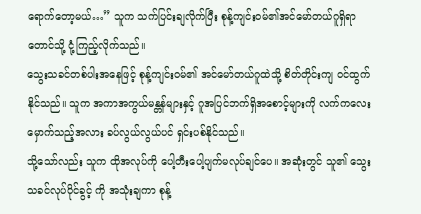ရောက်တော့မယ်…” သူက သက်ပြင်းချလိုက်ပြီး စုန့်ကျင်းဝမ်၏အင်မော်တယ်ဂူရှိရာ တောင်သို့ ငုံ့ကြည့်လိုက်သည်။
သွေးသခင်တစ်ပါးအနေဖြင့် စုန့်ကျင်းဝမ်၏ အင်မော်တယ်ဂူထဲသို့ စိတ်တိုင်းကျ ဝင်ထွက်နိုင်သည်။ သူက အကာအကွယ်မန္တန်များနှင့် ဂူအပြင်ဘက်ရှိအစောင့်များကို လက်ကလေးမှောက်သည့်အလား ခပ်လွယ်လွယ်ပင် ရှင်းပစ်နိုင်သည်။
သို့သော်လည်း သူက ထိုအလုပ်ကို ပေါ့တီးပေါ့ပျက်မလုပ်ချင်ပေ။ အဆုံးတွင် သူ၏ သွေးသခင်လုပ်ပိုင်ခွင့် ကို အသုံးချကာ စုန့်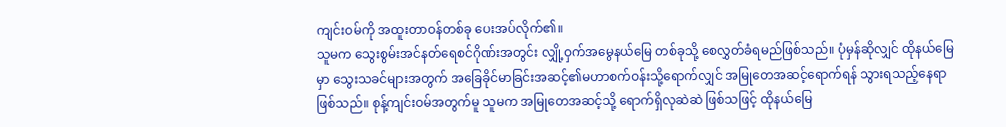ကျင်းဝမ်ကို အထူးတာဝန်တစ်ခု ပေးအပ်လိုက်၏။
သူမက သွေးစွမ်းအင်နတ်ရေစင်ဂိုဏ်းအတွင်း လျှို့ဝှက်အမွေနယ်မြေ တစ်ခုသို့ စေလွှတ်ခံရမည်ဖြစ်သည်။ ပုံမှန်ဆိုလျှင် ထိုနယ်မြေမှာ သွေးသခင်များအတွက် အခြေခိုင်မာခြင်းအဆင့်၏မဟာစက်ဝန်းသို့ရောက်လျှင် အမြုတေအဆင့်ရောက်ရန် သွားရသည့်နေရာဖြစ်သည်။ စုန့်ကျင်းဝမ်အတွက်မူ သူမက အမြုတေအဆင့်သို့ ရောက်ရှိလုဆဲဆဲ ဖြစ်သဖြင့် ထိုနယ်မြေ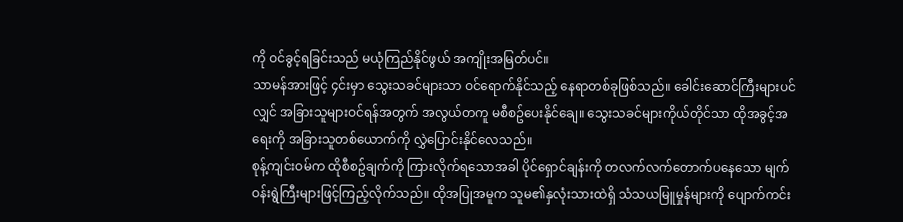ကို ဝင်ခွင့်ရခြင်းသည် မယုံကြည်နိုင်ဖွယ် အကျိုးအမြတ်ပင်။
သာမန်အားဖြင့် ၄င်းမှာ သွေးသခင်များသာ ဝင်ရောက်နိုင်သည့် နေရာတစ်ခုဖြစ်သည်။ ခေါင်းဆောင်ကြီးများပင်လျှင် အခြားသူများဝင်ရန်အတွက် အလွယ်တကူ မစီစဥ်ပေးနိုင်ချေ။ သွေးသခင်များကိုယ်တိုင်သာ ထိုအခွင့်အရေးကို အခြားသူတစ်ယောက်ကို လွှဲပြောင်းနိုင်လေသည်။
စုန့်ကျင်းဝမ်က ထိုစီစဥ်ချက်ကို ကြားလိုက်ရသောအခါ ပိုင်ရှောင်ချန်းကို တလက်လက်တောက်ပနေသော မျက်ဝန်းရွဲကြီးများဖြင့်ကြည့်လိုက်သည်။ ထိုအပြုအမူက သူမ၏နှလုံးသားထဲရှိ သံသယမြူမှုန်များကို ပျောက်ကင်း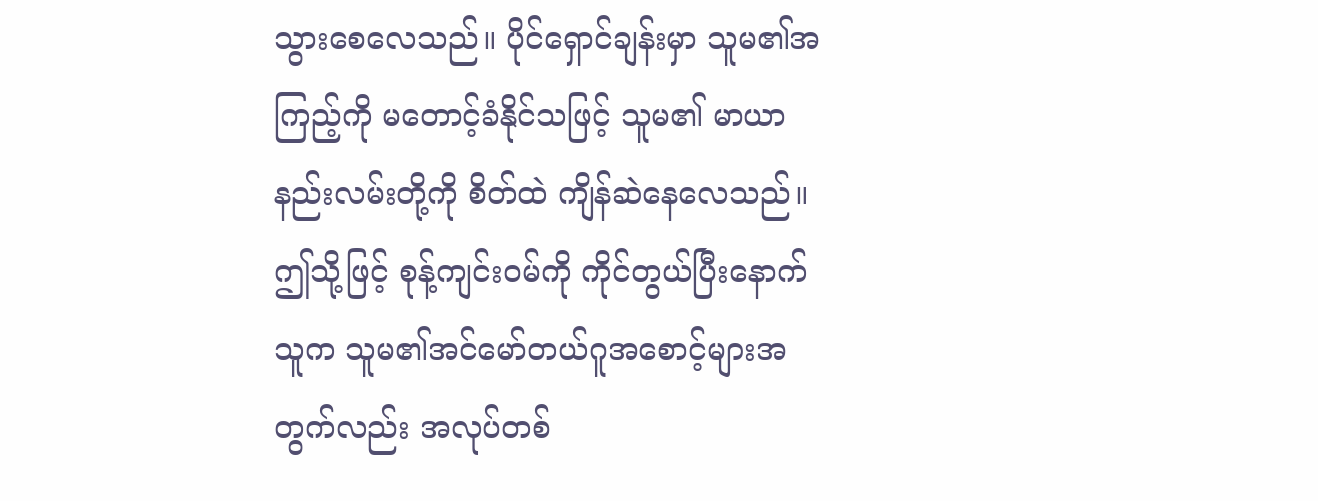သွားစေလေသည်။ ပိုင်ရှောင်ချန်းမှာ သူမ၏အကြည့်ကို မတောင့်ခံနိုင်သဖြင့် သူမ၏ မာယာနည်းလမ်းတို့ကို စိတ်ထဲ ကျိန်ဆဲနေလေသည်။
ဤသို့ဖြင့် စုန့်ကျင်းဝမ်ကို ကိုင်တွယ်ပြီးနောက် သူက သူမ၏အင်မော်တယ်ဂူအစောင့်များအတွက်လည်း အလုပ်တစ်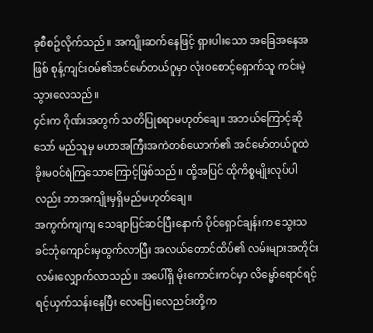ခုစီစဥ်လိုက်သည်။ အကျိုးဆက်နေဖြင့် ရှားပါးသော အခြေအနေအဖြစ် စုန့်ကျင်းဝမ်၏အင်မော်တယ်ဂူမှာ လုံးဝစောင့်ရှောက်သူ ကင်းမဲ့သွားလေသည်။
၄င်းက ဂိုဏ်းအတွက် သတိပြုစရာမဟုတ်ချေ။ အဘယ်ကြောင့်ဆိုသော် မည်သူမှ မဟာအကြီးအကဲတစ်ယောက်၏ အင်မော်တယ်ဂူထဲ ခိုးမဝင်ရဲကြသောကြောင့်ဖြစ်သည်။ ထို့အပြင် ထိုကိစ္စမျိုးလုပ်ပါလည်း ဘာအကျိုးမှရှိမည်မဟုတ်ချေ။
အကွက်ကျကျ သေချာပြင်ဆင်ပြီးနောက် ပိုင်ရှောင်ချန်းက သွေးသခင်ဘုံကျောင်းမှထွက်လာပြီး အလယ်တောင်ထိပ်၏ လမ်းများအတိုင်း လမ်းလျှောက်လာသည်။ အပေါ်ရှိ မိုးကောင်းကင်မှာ လိမ္မော်ရောင်ရင့်ရင့်ယှက်သန်းနေပြီး လေပြေ၊လေညင်းတို့က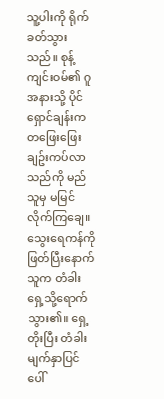သူ့ပါးကို ရိုက်ခတ်သွားသည်။ စုန့်ကျင်းဝမ်၏ ဂူအနားသို့ ပိုင်ရှောင်ချန်းကတဖြေးဖြေးချဥ်းကပ်လာသည်ကို မည်သူမှ မမြင်လိုက်ကြချေ။
သွေးရေကန်ကို ဖြတ်ပြီးနောက် သူက တံခါးရှေ့သို့ရောက်သွား၏။ ရှေ့တိုးပြီး တံခါးမျက်နှာပြင်ပေါ်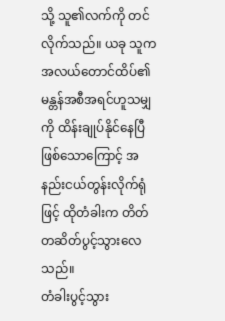သို့ သူ၏လက်ကို တင်လိုက်သည်။ ယခု သူက အလယ်တောင်ထိပ်၏ မန္တန်အစီအရင်ဟူသမျှကို ထိန်းချုပ်နိုင်နေပြီဖြစ်သောကြောင့် အနည်းငယ်တွန်းလိုက်ရုံဖြင့် ထိုတံခါးက တိတ်တဆိတ်ပွင့်သွားလေသည်။
တံခါးပွင့်သွား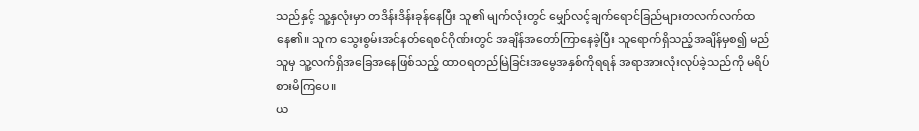သည်နှင့် သူ့နှလုံးမှာ တဒိန်းဒိန်းခုန်နေပြီး သူ၏ မျက်လုံးတွင် မျှော်လင့်ချက်ရောင်ခြည်များတလက်လက်ထနေ၏။ သူက သွေးစွမ်းအင်နတ်ရေစင်ဂိုဏ်းတွင် အချိန်အတော်ကြာနေခဲ့ပြီး သူရောက်ရှိသည့်အချိန်မှစ၍ မည်သူမှ သူ့လက်ရှိအခြေအနေဖြစ်သည့် ထာဝရတည်မြဲခြင်းအမွေအနှစ်ကိုရရန် အရာအားလုံးလုပ်ခဲ့သည်ကို မရိပ်စားမိကြပေ။
ယ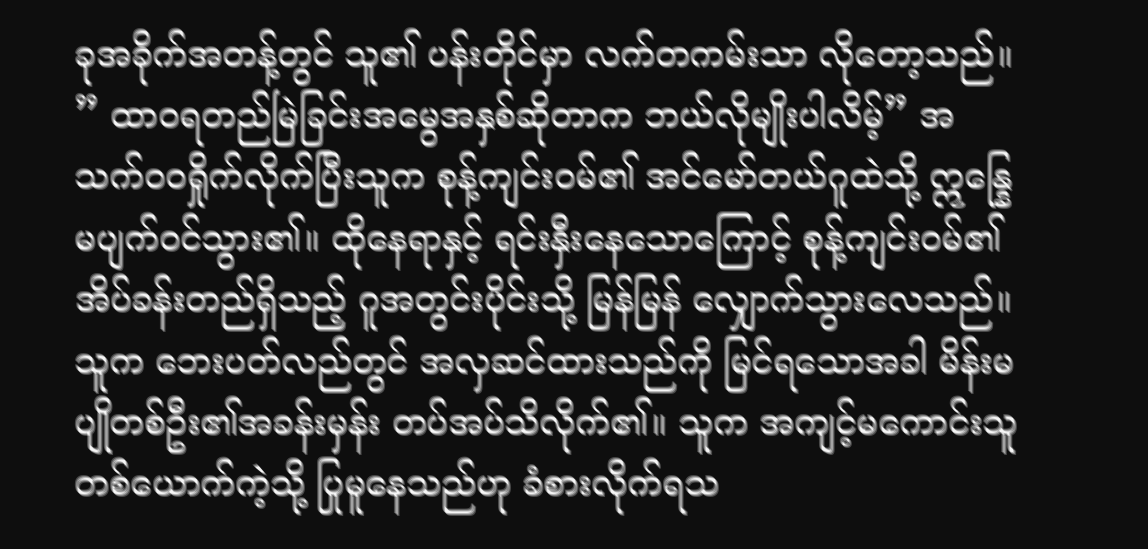ခုအခိုက်အတန့်တွင် သူ၏ ပန်းတိုင်မှာ လက်တကမ်းသာ လိုတော့သည်။
” ထာဝရတည်မြဲခြင်းအမွေအနှစ်ဆိုတာက ဘယ်လိုမျိုးပါလိမ့်” အသက်ဝဝရှိုက်လိုက်ပြီးသူက စုန့်ကျင်းဝမ်၏ အင်မော်တယ်ဂူထဲသို့ ဣန္နြေမပျက်ဝင်သွား၏။ ထိုနေရာနှင့် ရင်းနှီးနေသောကြောင့် စုန့်ကျင်းဝမ်၏ အိပ်ခန်းတည်ရှိသည့် ဂူအတွင်းပိုင်းသို့ မြန်မြန် လျှောက်သွားလေသည်။
သူက ဘေးပတ်လည်တွင် အလှဆင်ထားသည်ကို မြင်ရသောအခါ မိန်းမပျိုတစ်ဦး၏အခန်းမှန်း တပ်အပ်သိလိုက်၏။ သူက အကျင့်မကောင်းသူတစ်ယောက်ကဲ့သို့ ပြုမူနေသည်ဟု ခံစားလိုက်ရသ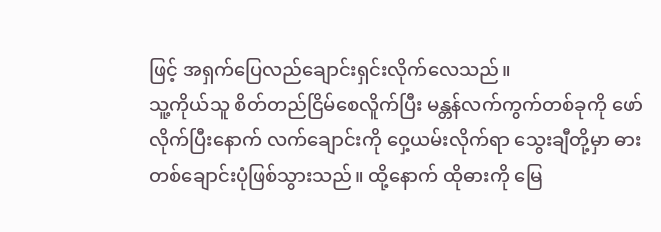ဖြင့် အရှက်ပြေလည်ချောင်းရှင်းလိုက်လေသည်။
သူ့ကိုယ်သူ စိတ်တည်ငြိမ်စေလိူက်ပြီး မန္တန်လက်ကွက်တစ်ခုကို ဖော်လိုက်ပြီးနောက် လက်ချောင်းကို ဝှေ့ယမ်းလိုက်ရာ သွေးချီတို့မှာ ဓားတစ်ချောင်းပုံဖြစ်သွားသည်။ ထို့နောက် ထိုဓားကို မြေ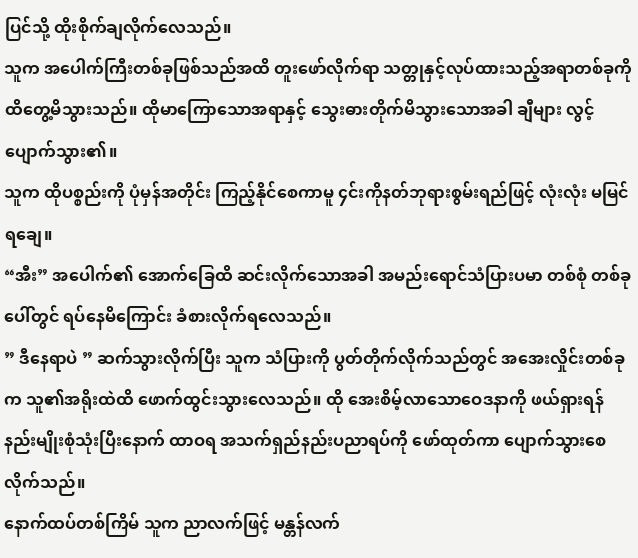ပြင်သို့ ထိုးစိုက်ချလိုက်လေသည်။
သူက အပေါက်ကြီးတစ်ခုဖြစ်သည်အထိ တူးဖော်လိုက်ရာ သတ္တုနှင့်လုပ်ထားသည့်အရာတစ်ခုကို ထိတွေ့မိသွားသည်။ ထိုမာကြောသောအရာနှင့် သွေးဓားတိုက်မိသွားသောအခါ ချီများ လွင့်ပျောက်သွား၏။
သူက ထိုပစ္စည်းကို ပုံမှန်အတိုင်း ကြည့်နိုင်စေကာမူ ၄င်းကိုနတ်ဘုရားစွမ်းရည်ဖြင့် လုံးလုံး မမြင်ရချေ။
“အီး” အပေါက်၏ အောက်ခြေထိ ဆင်းလိုက်သောအခါ အမည်းရောင်သံပြားပမာ တစ်စုံ တစ်ခုပေါ်တွင် ရပ်နေမိကြောင်း ခံစားလိုက်ရလေသည်။
” ဒီနေရာပဲ ” ဆက်သွားလိုက်ပြီး သူက သံပြားကို ပွတ်တိုက်လိုက်သည်တွင် အအေးလှိုင်းတစ်ခုက သူ၏အရိုးထဲထိ ဖောက်ထွင်းသွားလေသည်။ ထို အေးစိမ့်လာသောဝေဒနာကို ဖယ်ရှားရန် နည်းမျိုးစုံသုံးပြီးနောက် ထာဝရ အသက်ရှည်နည်းပညာရပ်ကို ဖော်ထုတ်ကာ ပျောက်သွားစေလိုက်သည်။
နောက်ထပ်တစ်ကြိမ် သူက ညာလက်ဖြင့် မန္တန်လက်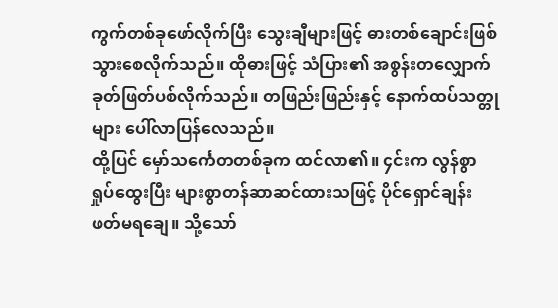ကွက်တစ်ခုဖော်လိုက်ပြီး သွေးချီများဖြင့် ဓားတစ်ချောင်းဖြစ်သွားစေလိုက်သည်။ ထိုဓားဖြင့် သံပြား၏ အစွန်းတလျှောက်ခုတ်ဖြတ်ပစ်လိုက်သည်။ တဖြည်းဖြည်းနှင့် နောက်ထပ်သတ္တုများ ပေါ်လာပြန်လေသည်။
ထို့ပြင် မှော်သင်္ကေတတစ်ခုက ထင်လာ၏။ ၄င်းက လွန်စွာ ရှုပ်ထွေးပြီး များစွာတန်ဆာဆင်ထားသဖြင့် ပိုင်ရှောင်ချန်းဖတ်မရချေ။ သို့သော်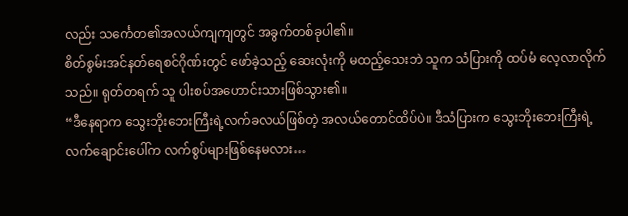လည်း သင်္ကေတ၏အလယ်ကျကျတွင် အခွက်တစ်ခုပါ၏။
စိတ်စွမ်းအင်နတ်ရေစင်ဂိုဏ်းတွင် ဖော်ခဲ့သည့် ဆေးလုံးကို မထည့်သေးဘဲ သူက သံပြားကို ထပ်မံ လေ့လာလိုက်သည်။ ရုတ်တရက် သူ ပါးစပ်အဟောင်းသားဖြစ်သွား၏။
“ဒီနေရာက သွေးဘိုးဘေးကြီးရဲ့လက်ခလယ်ဖြစ်တဲ့ အလယ်တောင်ထိပ်ပဲ။ ဒီသံပြားက သွေးဘိုးဘေးကြီးရဲ့ လက်ချောင်းပေါ်က လက်စွပ်များဖြစ်နေမလား…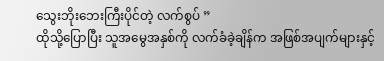သွေးဘိုးဘေးကြီးပိုင်တဲ့ လက်စွပ် ”
ထိုသို့ပြောပြီး သူအမွေအနှစ်ကို လက်ခံခဲ့ချိန်က အဖြစ်အပျက်များနှင့်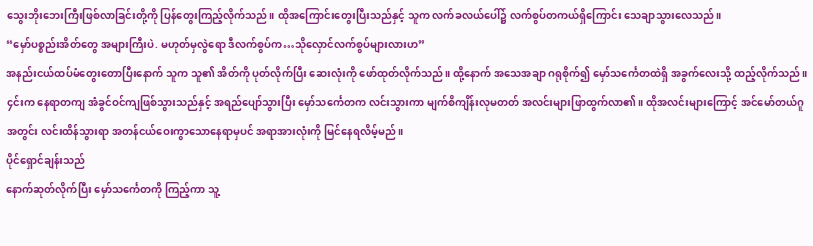သွေးဘိုးဘေးကြီးဖြစ်လာခြင်းတို့ကို ပြန်တွေးကြည့်လိုက်သည်။ ထိုအကြောင်းတွေးပြီးသည်နှင့် သူက လက်ခလယ်ပေါ်၌ လက်စွပ်တကယ်ရှိကြောင်း သေချာသွားလေသည်။
“မှော်ပစ္စည်းအိတ်တွေ အများကြီးပဲ. မဟုတ်မှလွဲရော ဒီလက်စွပ်က…သိုလှောင်လက်စွပ်များလားဟ”
အနည်းငယ်ထပ်မံတွေးတောပြီးနောက် သူက သူ၏ အိတ်ကို ပုတ်လိုက်ပြီး ဆေးလုံးကို ဖော်ထုတ်လိုက်သည်။ ထို့နောက် အသေအချာ ဂရုစိုက်၍ မှော်သင်္ကေတထဲရှိ အခွက်လေးသို့ ထည့်လိုက်သည်။
၄င်းက နေရာတကျ အံခွင်ဝင်ကျဖြစ်သွားသည်နှင့် အရည်ပျော်သွားပြီး မှော်သင်္ကေတက လင်းသွားကာ မျက်စိကျိန်းလုမတတ် အလင်းများဖြာထွက်လာ၏။ ထိုအလင်းများကြောင့် အင်မော်တယ်ဂူအတွင်း လင်းထိန်သွားရာ အတန်ငယ်ဝေးကွာသောနေရာမှပင် အရာအားလုံးကို မြင်နေရလိမ့်မည်။
ပိုင်ရှောင်ချန်းသည်
နောက်ဆုတ်လိုက်ပြီး မှော်သင်္ကေတကို ကြည့်ကာ သူ့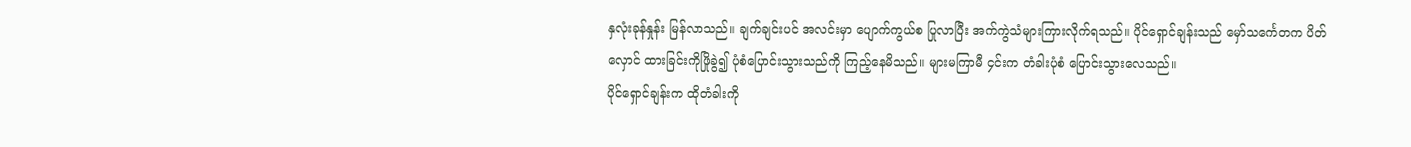နှလုံးခုန်နှုန်း မြန်လာသည်။ ချက်ချင်းပင် အလင်းမှာ ပျောက်ကွယ်စ ပြုလာပြီး အက်ကွဲသံများကြားလိုက်ရသည်။ ပိုင်ရှောင်ချန်းသည် မှော်သင်္ကေတက ပိတ်လှောင် ထားခြင်းကိုဖြိုခွဲ၍ ပုံစံပြောင်းသွားသည်ကို ကြည့်နေမိသည်။ များမကြာမီ ၄င်းက တံခါးပုံစံ ပြောင်းသွားလေသည်။
ပိုင်ရှောင်ချန်းက ထိုတံခါးကို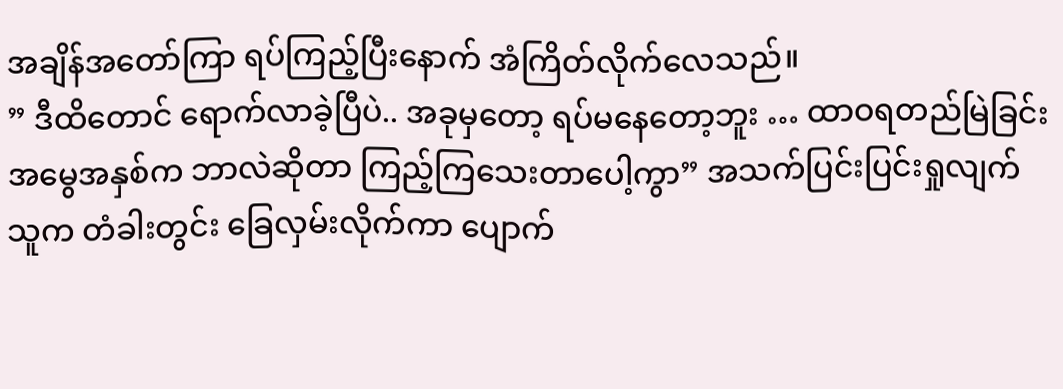အချိန်အတော်ကြာ ရပ်ကြည့်ပြီးနောက် အံကြိတ်လိုက်လေသည်။
” ဒီထိတောင် ရောက်လာခဲ့ပြီပဲ.. အခုမှတော့ ရပ်မနေတော့ဘူး … ထာဝရတည်မြဲခြင်းအမွေအနှစ်က ဘာလဲဆိုတာ ကြည့်ကြသေးတာပေါ့ကွာ” အသက်ပြင်းပြင်းရှုလျက် သူက တံခါးတွင်း ခြေလှမ်းလိုက်ကာ ပျောက်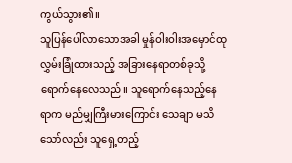ကွယ်သွား၏။
သူပြန်ပေါ်လာသောအခါ မှုန်ဝါးဝါးအမှောင်ထု လွှမ်းခြုံထားသည့် အခြားနေရာတစ်ခုသို့ ရောက်နေလေသည်။ သူရောက်နေသည့်နေရာက မည်မျှကြီးမားကြောင်း သေချာ မသိသော်လည်း သူရှေ့တည့်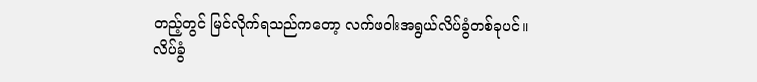တည့်တွင် မြင်လိုက်ရသည်ကတော့ လက်ဖဝါးအရွယ်လိပ်ခွံတစ်ခုပင်။
လိပ်ခွံ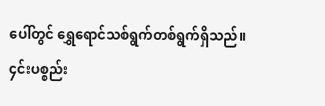ပေါ်တွင် ရွှေရောင်သစ်ရွက်တစ်ရွက်ရှိသည်။
၄င်းပစ္စည်း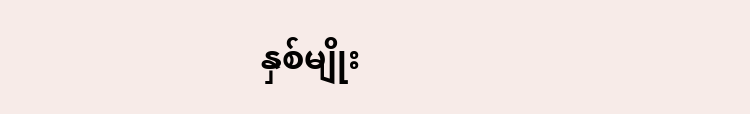နှစ်မျိုး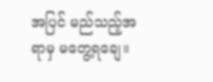အပြင် မည်သည့်အရာမှ မတွေ့ရချေ။